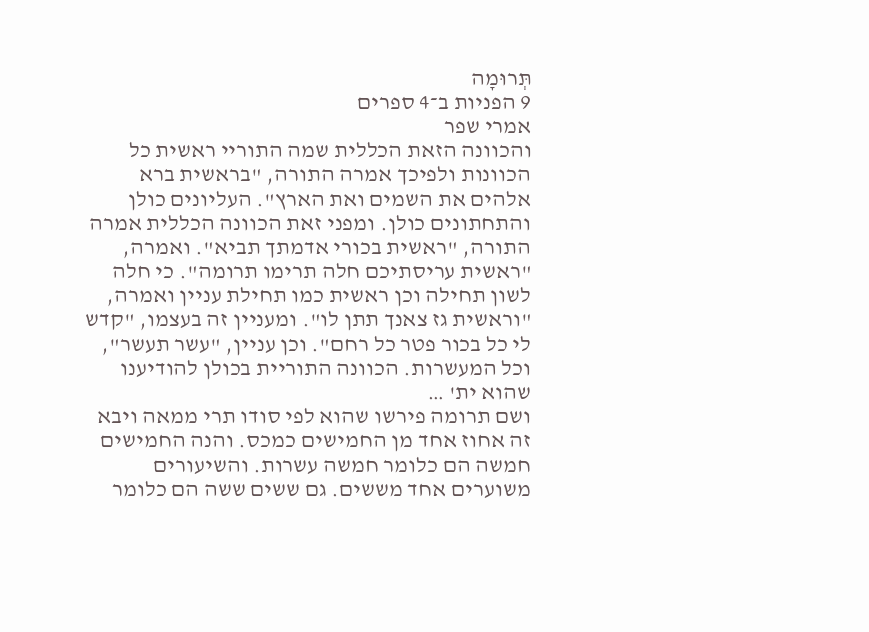תְּרוּמָה
9 הפניות ב־4 ספרים
אמרי שפר
והכוונה הזאת הכללית שמה התוריי ראשית כל הכוונות ולפיכך אמרה התורה, "בראשית ברא אלהים את השמים ואת הארץ". העליונים כולן והתחתונים כולן. ומפני זאת הכוונה הכללית אמרה התורה, "ראשית בכורי אדמתך תביא". ואמרה, "ראשית עריסתיכם חלה תרימו תרומה". כי חלה לשון תחילה וכן ראשית כמו תחילת עניין ואמרה, "וראשית גז צאנך תתן לו". ומעניין זה בעצמו, "קדש לי כל בכור פטר כל רחם". וכן עניין, "עשר תעשר", וכל המעשרות. הכוונה התוריית בכולן להודיענו שהוא ית' …
ושם תרומה פירשו שהוא לפי סודו תרי ממאה ויבא זה אחוז אחד מן החמישים כמכס. והנה החמישים חמשה הם כלומר חמשה עשרות. והשיעורים משוערים אחד מששים. גם ששים ששה הם כלומר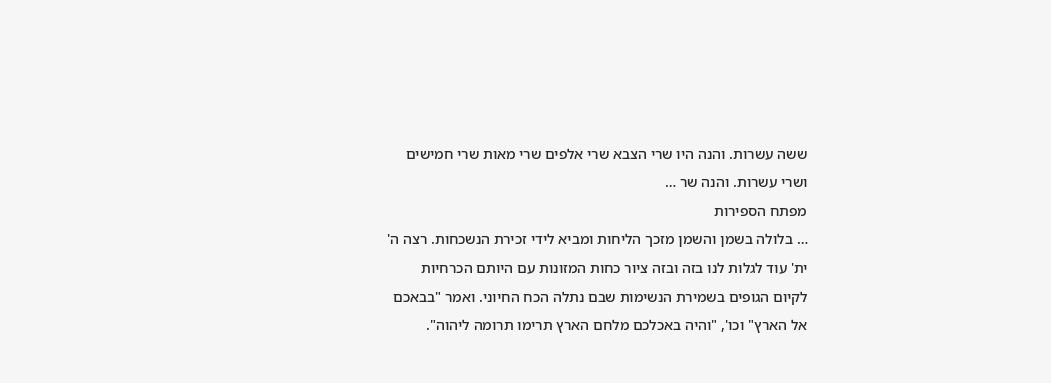ששה עשרות. והנה היו שרי הצבא שרי אלפים שרי מאות שרי חמישים ושרי עשרות. והנה שר …
מפתח הספירות
… בלולה בשמן והשמן מזכך הליחות ומביא לידי זכירת הנשכחות. רצה ה' ית' עוד לגלות לנו בזה ובזה ציור כחות המזונות עם היותם הכרחיות לקיום הגופים בשמירת הנשימות שבם נתלה הכח החיוני. ואמר "בבאכם אל הארץ" וכו', "והיה באכלכם מלחם הארץ תרימו תרומה ליהוה".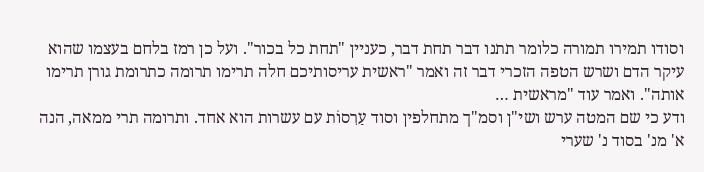וסודו תמירו תמורה כלומר תתנו דבר תחת דבר, כעניין "תחת כל בכור". ועל כן רמז בלחם בעצמו שהוא עיקר הדם ושרש הטפה הזכרי דבר זה ואמר "ראשית עריסותיכם חלה תרימו תרומה כתרומת גורן תרימו אותה". ואמר עוד "מראשית …
ודע כי שם המטה ערש ושי"ן וסמ"ך מתחלפין וסוד עַרִסוֹת עם עשרות הוא אחד. ותרומה תרי ממאה, הנה א' מנ' בסוד נ' שערי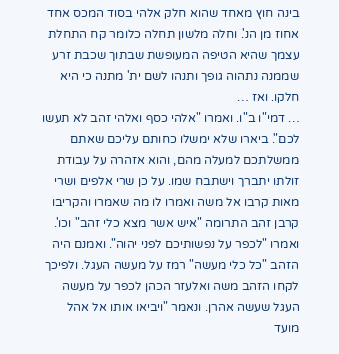בינה חוץ מאחד שהוא חלק אלהי בסוד המכס אחד אחוז מן הנ'. וחלה מלשון תחלה כלומר קח התחלת עצמך שהיא הטיפה המעופשת שבתוך שכבת זרע שממנה נתהוה גופך ותנהו לשם ית' מתנה כי היא חלקו. ואז …
… דמי"ו ב"ו. ואמרו "אלהי כסף ואלהי זהב לא תעשו לכם". ביארו שלא ימשלו כחותם עליכם שאתם ממשלתכם למעלה מהם, והוא אזהרה על עבודת זולתו יתברך וישתבח שמו. על כן שרי אלפים ושרי מאות קרבו אל משה ואמרו לו מה שאמרו והקריבו קרבן זהב התרומה "איש אשר מצא כלי זהב" וכו'. ואמרו "לכפר על נפשותיכם לפני יהוה". ואמנם היה הזהב "כל כלי מעשה" רמז על מעשה העגל. ולפיכך לקחו הזהב משה ואלעזר הכהן לכפר על מעשה העגל שעשה אהרן. ונאמר "ויביאו אותו אל אהל מועד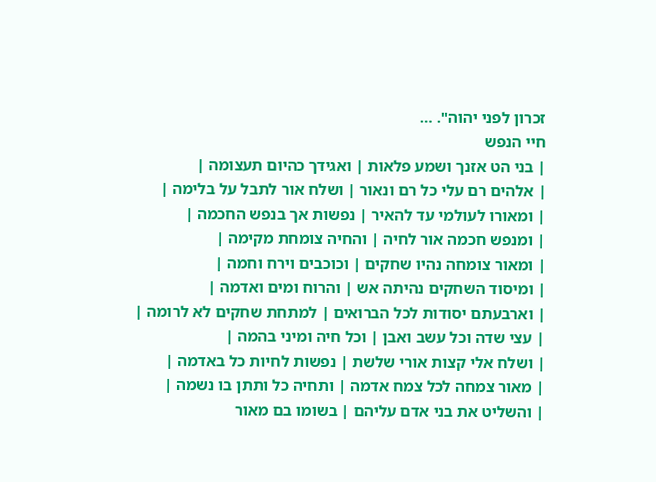זכרון לפני יהוה". …
חיי הנפש
| בני הט אזנך ושמע פלאות | ואגידך כהיום תעצומה |
| אלהים רם עלי כל רם ונאור | ושלח אור לתבל על בלימה |
| ומאורו לעולמי עד להאיר | נפשות אך בנפש החכמה |
| ומנפש חכמה אור לחיה | והחיה צומחת מקימה |
| ומאור צומחה נהיו שחקים | וכוכבים וירח וחמה |
| ומיסוד השחקים נהיתה אש | והרוח ומים ואדמה |
| וארבעתם יסודות לכל הברואים | למתחת שחקים לא לרומה |
| עצי שדה וכל עשב ואבן | וכל חיה ומיני בהמה |
| ושלח אלי קצות אורי שלשת | נפשות לחיות כל באדמה |
| מאור צמחה לכל צמח אדמה | ותחיה כל ותתן בו נשמה |
| והשליט את בני אדם עליהם | בשומו בם מאור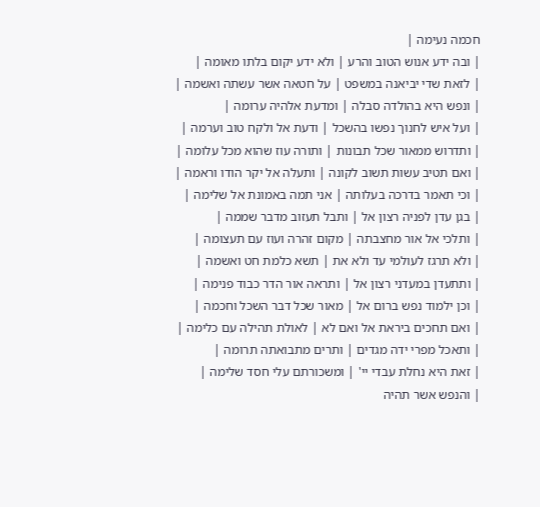חכמה נעימה |
| ובה ידע אנוש הטוב והרע | ולא ידע יקום בלתו מאומה |
| לזאת שדי יביאנה במשפט | על חטאה אשר עשתה ואשמה |
| ונפש היא בהולדה סבלה | ומדעת אלהיה ערומה |
| ועל איש לחנוך נפשו בהשכל | ודעת אל ולקח טוב וערמה |
| ותדרוש ממאור שכל תבונות | ותורה עוז שהוא מכל עלומה |
| ואם תטיב עשות תשוב לקונה | ותעלה אל יקר הודו וראמה |
| וכי תאמר בדרכה בעלותה | אני תמה באמונת אל שלימה |
| בגן עדן לפניה רצון אל | ותבל תעזוב מדבר שממה |
| ותלכי אל אור מחצבתה | מקום זהרה ועוז עם תעצומה |
| ולא תרגז לעולמי עד ולא את | תשא כלמת חט ואשמה |
| ותתעדן במעדני רצון אל | ותראה אור הדר כבוד פנימה |
| וכן ילמוד נפש ברום אל | מאור שכל דבר השכל וחכמה |
| ואם תחכים ביראת אל ואם לא | לאולת תהילה עם כלימה |
| ותאכל מפרי ידה מגדים | ותרים מתבואתה תרומה |
| זאת היא נחלת עבדי יי' | ומשכורתם עלי חסד שלימה |
| והנפש אשר תהיה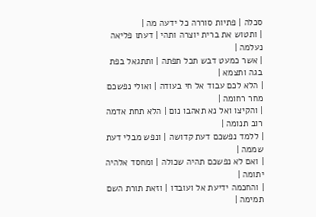סכלה | פתיות סוררה כל ידעה מה |
| ותטוש את ברית יוצרה ותהי | דעתו פליאה נעלמה |
| אשר כמעט דבש תכל תפתה | ותתגאל בפת בגה ותצמא |
| הלא לכם עבוד אל חי בעודה | ואולי נפשכם מחר רחומה |
| והקיצו ואל נא תאהבו נום | הלא תחת אדמה רוב תנומה |
| ללמד נפשכם דעת קדושה | ונפש מבלי דעת שממה |
| ואם לא נפשכם תהיה שכולה | ומחסד אלהיה יתומה |
| והחכמה ידיעת אל ועובדו | וזאת תורת השם תמימה |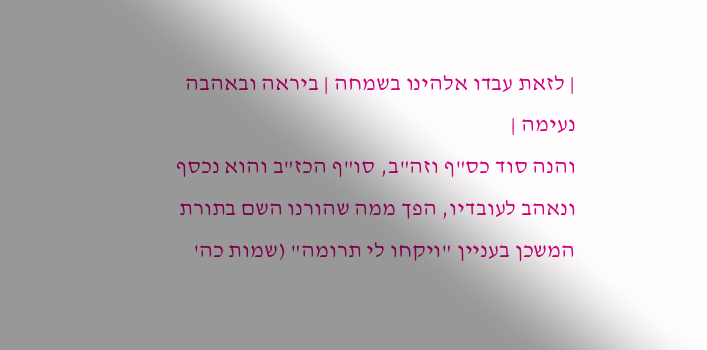| לזאת עבדו אלהינו בשמחה | ביראה ובאהבה נעימה |
והנה סוד כס"ף וזה"ב, סו"ף הכז"ב והוא נכסף ונאהב לעובדיו, הפך ממה שהורנו השם בתורת המשכן בעניין "ויקחו לי תרומה" (שמות כה'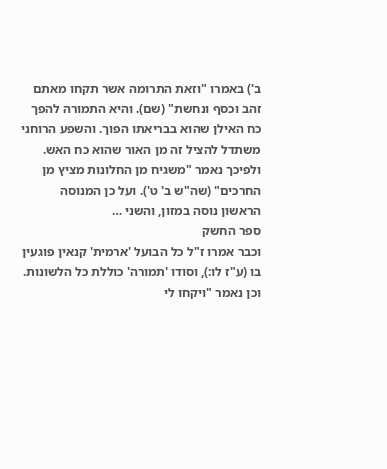ב') באמרו "וזאת התרומה אשר תקחו מאתם זהב וכסף ונחשת" (שם). והיא התמורה להפך כח האילן שהוא בבריאתו הפוך. והשפע הרוחני משתדל להציל זה מן האור שהוא כח האש. ולפיכך נאמר "משגיח מן החלונות מציץ מן החרכים" (שה"ש ב' ט'). ועל כן המנוסה הראשון נוסה במזון, והשני …
ספר החשק
וכבר אמרו ז"ל כל הבועל 'ארמית' קנאין פוגעין בו (ע"ז לו:), וסודו 'תמורה' כוללת כל הלשונות. וכן נאמר "ויקחו לי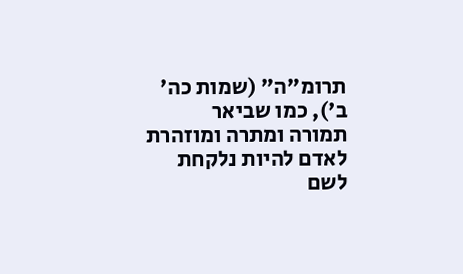תרומ"ה" (שמות כה' ב'), כמו שביאר
תמורה ומתרה ומוזהרת לאדם להיות נלקחת לשם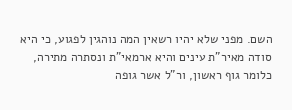השם. מפני שלא יהיו רשאין המה נוהגין לפגוע, כי היא סודה מאיר"ת עינים והיא ארמאי"ת ונסתרה מתירה, כלומר גוף ראשון, ור"ל אשר גופה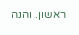ראשון. והנה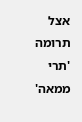אצל תרומה 'תרי ממאה'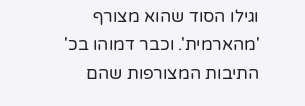וגילו הסוד שהוא מצורף 'מהארמית'. וכבר דמוהו בכ' התיבות המצורפות שהם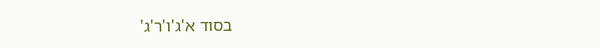בסוד א'ג'ו'ר'ג'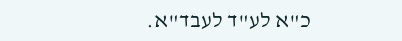כ"א לע"ד לעבד"א.